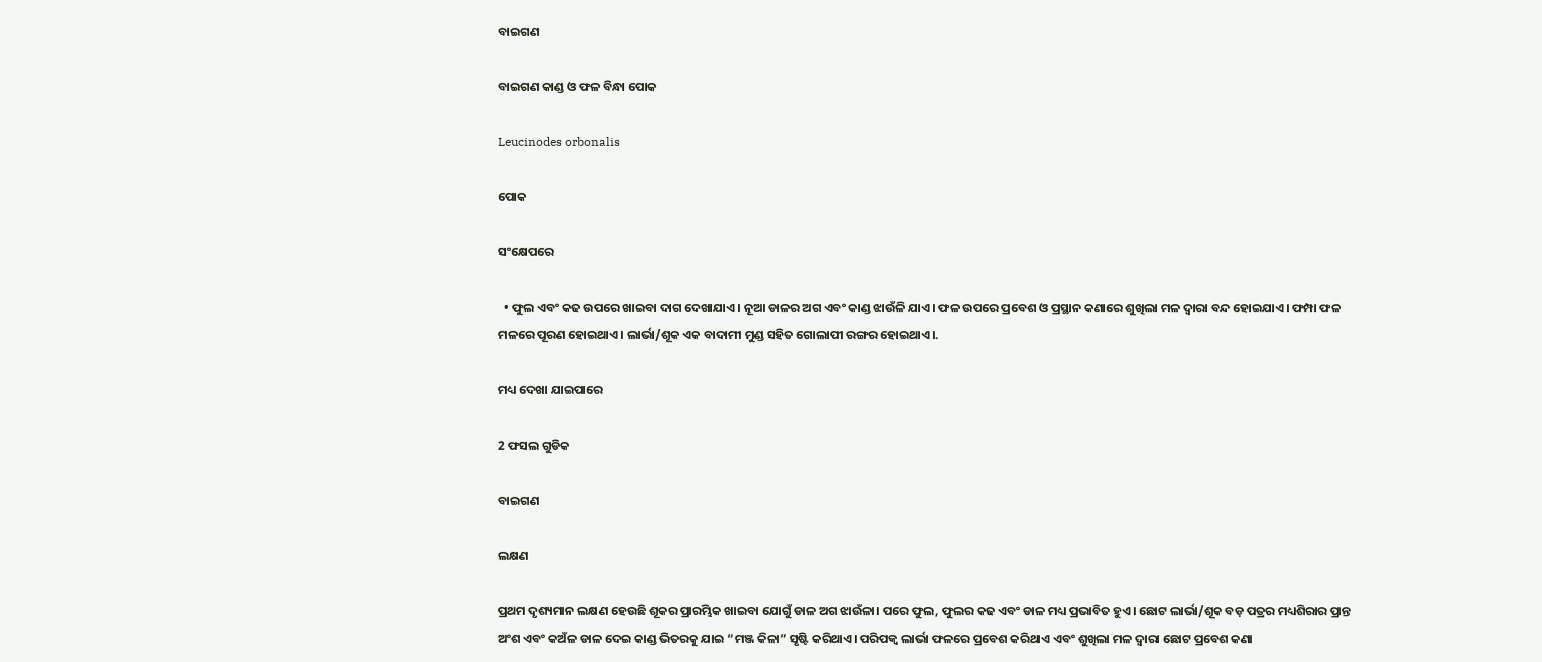ବାଇଗଣ

ବାଇଗଣ କାଣ୍ଡ ଓ ଫଳ ବିନ୍ଧା ପୋକ

Leucinodes orbonalis

ପୋକ

ସଂକ୍ଷେପରେ

  • ଫୁଲ ଏବଂ କଢ ଉପରେ ଖାଇବା ଦାଗ ଦେଖାଯାଏ। ନୂଆ ଡାଳର ଅଗ ଏବଂ କାଣ୍ଡ ଝାଉଁଳି ଯାଏ। ଫଳ ଉପରେ ପ୍ରବେଶ ଓ ପ୍ରସ୍ଥାନ କଣାରେ ଶୁଖିଲା ମଳ ଦ୍ଵାରା ବନ୍ଦ ହୋଇଯାଏ। ଫମ୍ପା ଫଳ ମଳରେ ପୂରଣ ହୋଇଥାଏ। ଲାର୍ଭା/ଶୂକ ଏକ ବାଦାମୀ ମୁଣ୍ଡ ସହିତ ଗୋଲାପୀ ରଙ୍ଗର ହୋଇଥାଏ।.

ମଧ୍ୟ ଦେଖା ଯାଇପାରେ

2 ଫସଲ ଗୁଡିକ

ବାଇଗଣ

ଲକ୍ଷଣ

ପ୍ରଥମ ଦୃଶ୍ୟମାନ ଲକ୍ଷଣ ହେଉଛି ଶୂକର ପ୍ରାରମ୍ଭିକ ଖାଇବା ଯୋଗୁଁ ଡାଳ ଅଗ ଝାଉଁଳା। ପରେ ଫୁଲ, ଫୁଲର କଢ ଏବଂ ଡାଳ ମଧ୍ୟ ପ୍ରଭାବିତ ହୁଏ। ଛୋଟ ଲାର୍ଭା/ଶୂକ ବଡ଼ ପତ୍ରର ମଧ୍ୟଶିରାର ପ୍ରାନ୍ତ ଅଂଶ ଏବଂ କଅଁଳ ଡାଳ ଦେଇ କାଣ୍ଡ ଭିତରକୁ ଯାଇ “ମଞ୍ଜ କିଳା” ସୃଷ୍ଟି କରିଥାଏ। ପରିପକ୍ୱ ଲାର୍ଭା ଫଳରେ ପ୍ରବେଶ କରିଥାଏ ଏବଂ ଶୁଖିଲା ମଳ ଦ୍ୱାରା ଛୋଟ ପ୍ରବେଶ କଣା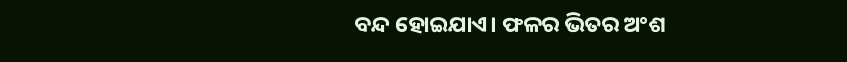ବନ୍ଦ ହୋଇଯାଏ। ଫଳର ଭିତର ଅଂଶ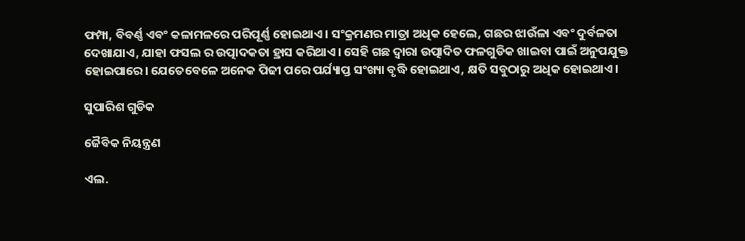ଫମ୍ପା, ବିବର୍ଣ୍ଣ ଏବଂ କଳାମଳରେ ପରିପୂର୍ଣ୍ଣ ହୋଇଥାଏ। ସଂକ୍ରମଣର ମାତ୍ରା ଅଧିକ ହେଲେ, ଗଛର ଝାଉଁଳା ଏବଂ ଦୁର୍ବଳତା ଦେଖାଯାଏ, ଯାହା ଫସଲ ର ଉତ୍ପାଦକତା ହ୍ରାସ କରିଥାଏ। ସେହି ଗଛ ଦ୍ଵାରା ଉତ୍ପାଦିତ ଫଳଗୁଡିକ ଖାଇବା ପାଇଁ ଅନୁପଯୁକ୍ତ ହୋଇପାରେ। ଯେତେବେଳେ ଅନେକ ପିଢୀ ପରେ ପର୍ଯ୍ୟାପ୍ତ ସଂଖ୍ୟା ବୃଦ୍ଧି ହୋଇଥାଏ, କ୍ଷତି ସବୁଠାରୁ ଅଧିକ ହୋଇଥାଏ।

ସୁପାରିଶ ଗୁଡିକ

ଜୈବିକ ନିୟନ୍ତ୍ରଣ

ଏଲ.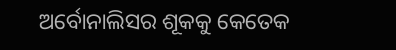ଅର୍ବୋନାଲିସର ଶୂକକୁ କେତେକ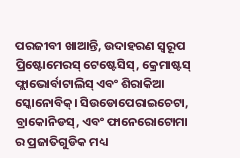ପରଜୀବୀ ଖାଆନ୍ତି, ଉଦାହରଣ ସ୍ୱରୂପ ପ୍ରିଷ୍ଟୋମେରସ୍ ଟେଷ୍ଟେସିସ୍, କ୍ରେମାଷ୍ଟସ୍ ଫ୍ଲାଭୋର୍ବାଟାଲିସ୍ ଏବଂ ଶିରାକିଆ ସ୍କୋନୋବିକ୍। ସିଉଡୋପେରାଇଚେଟା, ବ୍ରାକୋନିଡସ୍, ଏବଂ ଫାନେରୋଟୋମା ର ପ୍ରଜାତିଗୁଡିକ ମଧ୍ୟ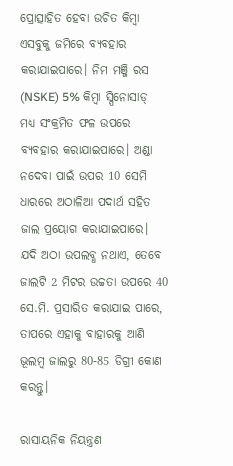ପ୍ରୋତ୍ସାହିତ ହେବା ଉଚିତ କିମ୍ବା ଏସବୁକୁ ଜମିରେ ବ୍ୟବହାର କରାଯାଇପାରେ। ନିମ ମଞ୍ଜି ରସ (NSKE) 5% କିମ୍ବା ସ୍ପିନୋସାଡ୍ ମଧ୍ୟ ସଂକ୍ରମିତ ଫଳ ଉପରେ ବ୍ୟବହାର କରାଯାଇପାରେ। ଅଣ୍ଡା ନଦେବା ପାଇଁ ଉପର 10 ସେମି ଧାରରେ ଅଠାଳିଆ ପଦାର୍ଥ ସହିତ ଜାଲ ପ୍ରୟୋଗ କରାଯାଇପାରେ। ଯଦି ଅଠା ଉପଲବ୍ଧ ନଥାଏ, ତେବେ ଜାଲଟି 2 ମିଟର ଉଚ୍ଚତା ଉପରେ 40 ସେ.ମି. ପ୍ରସାରିତ କରାଯାଇ ପାରେ, ତାପରେ ଏହାକୁ ବାହାରକୁ ଆଣି ଭୂଲମ୍ବ ଜାଲରୁ 80-85 ଡିଗ୍ରୀ କୋଣ କରନ୍ତୁ।

ରାସାୟନିକ ନିୟନ୍ତ୍ରଣ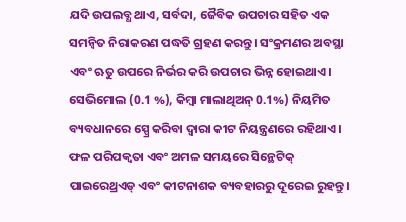ଯଦି ଉପଲବ୍ଧ ଥାଏ, ସର୍ବଦା, ଜୈବିକ ଉପଚାର ସହିତ ଏକ ସମନ୍ଵିତ ନିରାକରଣ ପଦ୍ଧତି ଗ୍ରହଣ କରନ୍ତୁ। ସଂକ୍ରମଣର ଅବସ୍ଥା ଏବଂ ଋତୁ ଉପରେ ନିର୍ଭର କରି ଉପଚାର ଭିନ୍ନ ହୋଇଥାଏ। ସେଭିମୋଲ (0.1 %), କିମ୍ବା ମାଲାଥିଅନ୍ 0.1%) ନିୟମିତ ବ୍ୟବଧାନରେ ସ୍ପ୍ରେ କରିବା ଦ୍ଵାରା କୀଟ ନିୟନ୍ତ୍ରଣରେ ରହିଥାଏ। ଫଳ ପରିପକ୍ୱତା ଏବଂ ଅମଳ ସମୟରେ ସିନ୍ଥେଟିକ୍ ପାଇରେଥ୍ରଏଡ୍ ଏବଂ କୀଟନାଶକ ବ୍ୟବହାରରୁ ଦୂରେଇ ରୁହନ୍ତୁ।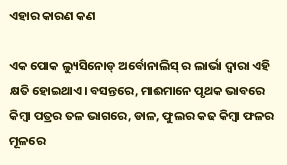ଏହାର କାରଣ କଣ

ଏକ ପୋକ ଲ୍ୟୁସିନୋଡ୍ ଅର୍ବୋନାଲିସ୍ ର ଲାର୍ଭା ଦ୍ୱାରା ଏହି କ୍ଷତି ହୋଇଥାଏ। ବସନ୍ତରେ, ମାଈମାନେ ପୃଥକ ଭାବରେ କିମ୍ବା ପତ୍ରର ତଳ ଭାଗରେ, ଡାଳ, ଫୁଲର କଢ କିମ୍ବା ଫଳର ମୂଳରେ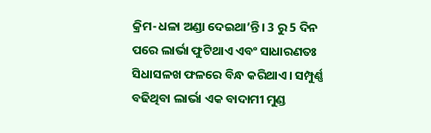କ୍ରିମ-ଧଳା ଅଣ୍ଡା ଦେଇଥା’ନ୍ତି। 3 ରୁ 5 ଦିନ ପରେ ଲାର୍ଭା ଫୁଟିଥାଏ ଏବଂ ସାଧାରଣତଃ ସିଧାସଳଖ ଫଳରେ ବିନ୍ଧ କରିଥାଏ। ସମ୍ପୁର୍ଣ୍ଣ ବଢିଥିବା ଲାର୍ଭା ଏକ ବାଦାମୀ ମୁଣ୍ଡ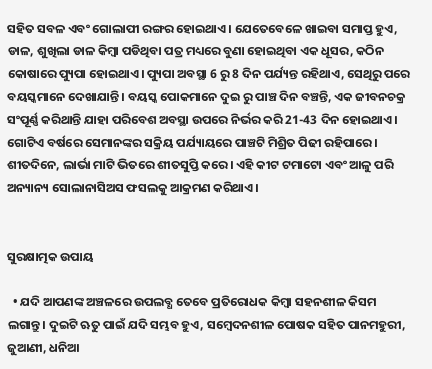ସହିତ ସବଳ ଏବଂ ଗୋଲାପୀ ରଙ୍ଗର ହୋଇଥାଏ। ଯେତେବେଳେ ଖାଇବା ସମାପ୍ତ ହୁଏ, ଡାଳ, ଶୁଖିଲା ଡାଳ କିମ୍ବା ପଡିଥିବା ପତ୍ର ମଧ୍ୟରେ ବୁଣା ହୋଇଥିବା ଏକ ଧୂସର, କଠିନ କୋଷାରେ ପ୍ୟୁପା ହୋଇଥାଏ। ପ୍ୟୁପା ଅବସ୍ଥା 6 ରୁ 8 ଦିନ ପର୍ଯ୍ୟନ୍ତ ରହିଥାଏ, ସେଥିରୁ ପରେ ବୟସ୍କମାନେ ଦେଖାଯାନ୍ତି। ବୟସ୍କ ପୋକମାନେ ଦୁଇ ରୁ ପାଞ୍ଚ ଦିନ ବଞ୍ଚନ୍ତି, ଏକ ଜୀବନଚକ୍ର ସଂପୂର୍ଣ୍ଣ କରିଥାନ୍ତି ଯାହା ପରିବେଶ ଅବସ୍ଥା ଉପରେ ନିର୍ଭର କରି 21-43 ଦିନ ହୋଇଥାଏ। ଗୋଟିଏ ବର୍ଷରେ ସେମାନଙ୍କର ସକ୍ରିୟ ପର୍ଯ୍ୟାୟରେ ପାଞ୍ଚଟି ମିଶ୍ରିତ ପିଢୀ ରହିପାରେ। ଶୀତଦିନେ, ଲାର୍ଭା ମାଟି ଭିତରେ ଶୀତସୁପ୍ତି କରେ। ଏହି କୀଟ ଟମାଟୋ ଏବଂ ଆଳୁ ପରି ଅନ୍ୟାନ୍ୟ ସୋଲାନାସିଅସ ଫସଲକୁ ଆକ୍ରମଣ କରିଥାଏ।


ସୁରକ୍ଷାତ୍ମକ ଉପାୟ

  • ଯଦି ଆପଣଙ୍କ ଅଞ୍ଚଳରେ ଉପଲବ୍ଧ ତେବେ ପ୍ରତିରୋଧକ କିମ୍ବା ସହନଶୀଳ କିସମ ଲଗାନ୍ତୁ। ଦୁଇଟି ଋତୁ ପାଇଁ ଯଦି ସମ୍ଭବ ହୁଏ, ସମ୍ବେଦନଶୀଳ ପୋଷକ ସହିତ ପାନମହୁରୀ, ଜୁଆଣୀ, ଧନିଆ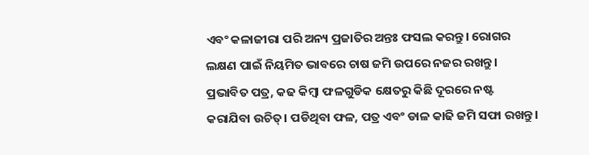ଏବଂ କଳାଜୀରା ପରି ଅନ୍ୟ ପ୍ରଜାତିର ଅନ୍ତଃ ଫସଲ କରନ୍ତୁ। ରୋଗର ଲକ୍ଷଣ ପାଇଁ ନିୟମିତ ଭାବରେ ଚାଷ ଜମି ଉପରେ ନଜର ରଖନ୍ତୁ। ପ୍ରଭାବିତ ପତ୍ର, କଢ କିମ୍ବା ଫଳଗୁଡିକ କ୍ଷେତରୁ କିଛି ଦୂରରେ ନଷ୍ଟ କରାଯିବା ଉଚିତ୍। ପଡିଥିବା ଫଳ, ପତ୍ର ଏବଂ ଡାଳ କାଢି ଜମି ସଫା ରଖନ୍ତୁ।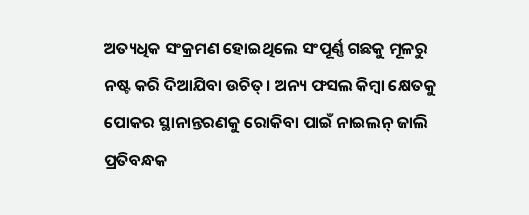ଅତ୍ୟଧିକ ସଂକ୍ରମଣ ହୋଇଥିଲେ ସଂପୂର୍ଣ୍ଣ ଗଛକୁ ମୂଳରୁ ନଷ୍ଟ କରି ଦିଆଯିବା ଉଚିତ୍। ଅନ୍ୟ ଫସଲ କିମ୍ବା କ୍ଷେତକୁ ପୋକର ସ୍ଥାନାନ୍ତରଣକୁ ରୋକିବା ପାଇଁ ନାଇଲନ୍ ଜାଲି ପ୍ରତିବନ୍ଧକ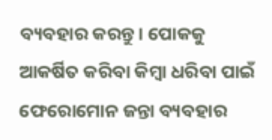ବ୍ୟବହାର କରନ୍ତୁ। ପୋକକୁ ଆକର୍ଷିତ କରିବା କିମ୍ବା ଧରିବା ପାଇଁ ଫେରୋମୋନ ଜନ୍ତା ବ୍ୟବହାର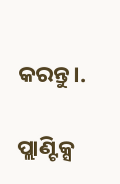କରନ୍ତୁ।.

ପ୍ଲାଣ୍ଟିକ୍ସ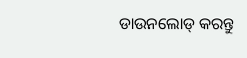ଡାଉନଲୋଡ୍ କରନ୍ତୁ